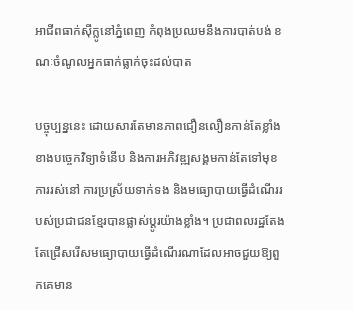អាជីពធាក់ស៊ីក្លូនៅភ្នំពេញ កំពុងប្រឈមនឹងការបាត់បង់ ខណៈចំណូលអ្នកធាក់ធ្លាក់ចុះដល់បាត

បច្ចុប្បន្ននេះ ដោយសារតែមានភាពជឿនលឿនកាន់តែខ្លាំងខាងបច្ចេកវិទ្យាទំនើប និងការអភិវឌ្ឍសង្គមកាន់តែទៅមុខ ការរស់នៅ ការប្រស្រ័យទាក់ទង និងមធ្យោបាយធ្វើដំណើររបស់ប្រជាជនខ្មែរបានផ្លាស់ប្តូរយ៉ាងខ្លាំង។ ប្រជាពលរដ្ឋតែងតែជ្រើសរើសមធ្យោបាយធ្វើដំណើរណាដែលអាចជួយឱ្យពួកគេមាន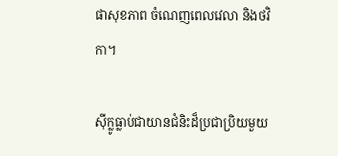ផាសុខភាព ចំណេញពេលវេលា និងថវិកា។

ស៊ីក្លូធ្លាប់ជាយានជំនិះដ៏ប្រជាប្រិយមួយ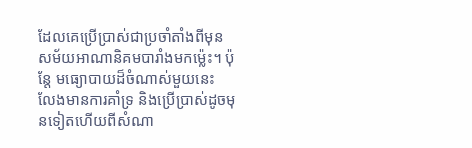ដែលគេប្រើប្រាស់ជាប្រចាំតាំងពីមុនសម័យអាណានិគមបារាំងមកម្ល៉េះ។ ប៉ុន្តែ មធ្យោបាយដ៏ចំណាស់មួយនេះ លែងមានការគាំទ្រ និងប្រើប្រាស់ដូចមុនទៀតហើយពីសំណា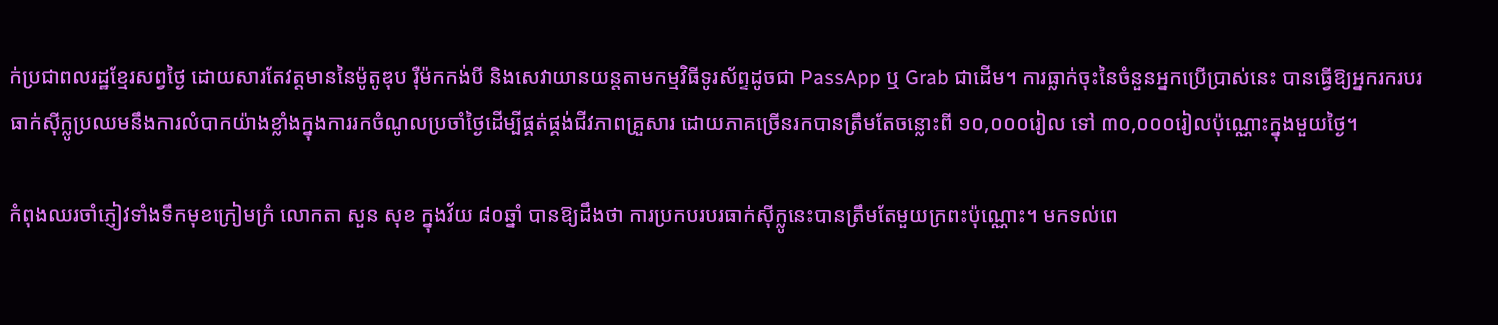ក់ប្រជាពលរដ្ឋខ្មែរសព្វថ្ងៃ ដោយសារតែវត្តមាននៃម៉ូតូឌុប រ៉ឺម៉កកង់បី និងសេវាយានយន្តតាមកម្មវិធីទូរស័ព្ទដូចជា PassApp ឬ Grab ជាដើម។ ការធ្លាក់ចុះនៃចំនួនអ្នកប្រើប្រាស់នេះ បានធ្វើឱ្យអ្នករករបរធាក់ស៊ីក្លូប្រឈមនឹងការលំបាកយ៉ាងខ្លាំងក្នុងការរកចំណូលប្រចាំថ្ងៃដើម្បីផ្គត់ផ្គង់ជីវភាពគ្រួសារ ដោយភាគច្រើនរកបានត្រឹមតែចន្លោះពី ១០,០០០រៀល ទៅ ៣០,០០០រៀលប៉ុណ្ណោះក្នុងមួយថ្ងៃ។

កំពុងឈរចាំភ្ញៀវទាំងទឹកមុខក្រៀមក្រំ លោកតា សួន សុខ ក្នុងវ័យ ៨០ឆ្នាំ បានឱ្យដឹងថា ការប្រកបរបរធាក់ស៊ីក្លូនេះបានត្រឹមតែមួយក្រពះប៉ុណ្ណោះ។ មកទល់ពេ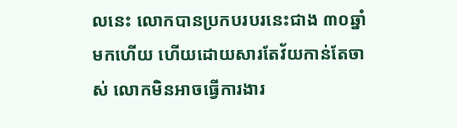លនេះ លោកបានប្រកបរបរនេះជាង ៣០ឆ្នាំមកហើយ ហើយដោយសារតែវ័យកាន់តែចាស់ លោកមិនអាចធ្វើការងារ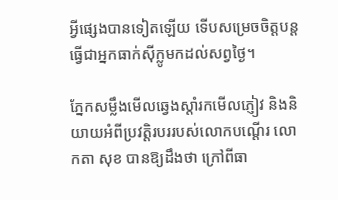អ្វីផ្សេងបានទៀតឡើយ ទើបសម្រេចចិត្តបន្តធ្វើជាអ្នកធាក់ស៊ីក្លូមកដល់សព្វថ្ងៃ។

ភ្នែកសម្លឹងមើលឆ្វេងស្តាំរកមើលភ្ញៀវ និងនិយាយអំពីប្រវត្តិរបររបស់លោកបណ្តើរ លោកតា សុខ បានឱ្យដឹងថា ក្រៅពីធា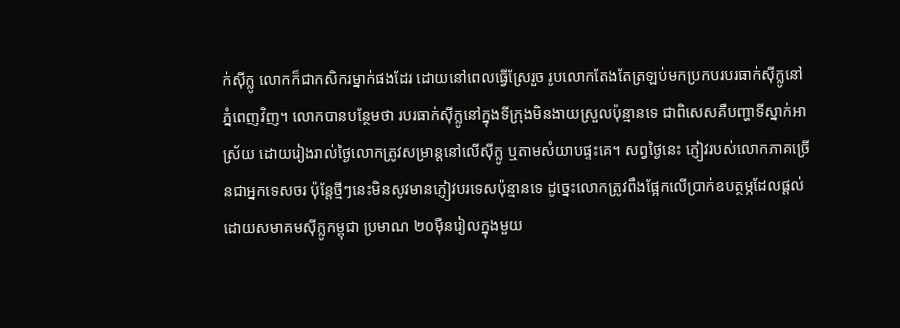ក់ស៊ីក្លូ លោកក៏ជាកសិករម្នាក់ផងដែរ ដោយនៅពេលធ្វើស្រែរួច រូបលោកតែងតែត្រឡប់មកប្រកបរបរធាក់ស៊ីក្លូនៅភ្នំពេញវិញ។ លោកបានបន្ថែមថា របរធាក់ស៊ីក្លូនៅក្នុងទីក្រុងមិនងាយស្រួលប៉ុន្មានទេ ជាពិសេសគឺបញ្ហាទីស្នាក់អាស្រ័យ ដោយរៀងរាល់ថ្ងៃលោកត្រូវសម្រាន្តនៅលើស៊ីក្លូ ឬតាមសំយាបផ្ទះគេ។ សព្វថ្ងៃនេះ ភ្ញៀវរបស់លោកភាគច្រើនជាអ្នកទេសចរ ប៉ុន្តែថ្មីៗនេះមិនសូវមានភ្ញៀវបរទេសប៉ុន្មានទេ ដូច្នេះលោកត្រូវពឹងផ្អែកលើប្រាក់ឧបត្ថម្ភដែលផ្តល់ដោយសមាគមស៊ីក្លូកម្ពុជា ប្រមាណ ២០ម៉ឺនរៀលក្នុងមួយ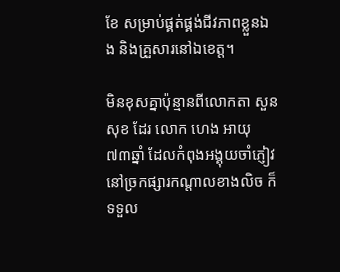ខែ សម្រាប់ផ្គត់ផ្គង់ជីវភាពខ្លួនឯង និងគ្រួសារនៅឯខេត្ត។

មិនខុសគ្នាប៉ុន្មានពីលោកតា សួន សុខ ដែរ លោក ហេង អាយុ ៧៣ឆ្នាំ ដែលកំពុងអង្គុយចាំភ្ញៀវនៅច្រកផ្សារកណ្តាលខាងលិច ក៏ទទួល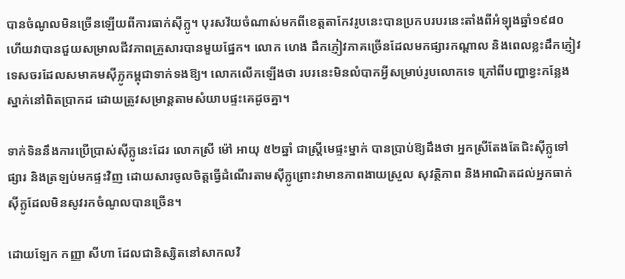បានចំណូលមិនច្រើនឡើយពីការធាក់ស៊ីក្លូ។ បុរសវ័យចំណាស់មកពីខេត្តតាកែវរូបនេះបានប្រកបរបរនេះតាំងពីអំឡុងឆ្នាំ១៩៨០ ហើយវាបានជួយសម្រាលជីវភាពគ្រួសារបានមួយផ្នែក។ លោក ហេង ដឹកភ្ញៀវភាគច្រើនដែលមកផ្សារកណ្តាល និងពេលខ្លះដឹកភ្ញៀវទេសចរដែលសមាគមស៊ីក្លូកម្ពុជាទាក់ទងឱ្យ។ លោកលើកឡើងថា របរនេះមិនលំបាកអ្វីសម្រាប់រូបលោកទេ ក្រៅពីបញ្ហាខ្វះកន្លែងស្នាក់នៅពិតប្រាកដ ដោយត្រូវសម្រាន្តតាមសំយាបផ្ទះគេដូចគ្នា។

ទាក់ទិននឹងការប្រើប្រាស់ស៊ីក្លូនេះដែរ លោកស្រី ម៉ៅ អាយុ ៥២ឆ្នាំ ជាស្ត្រីមេផ្ទះម្នាក់ បានប្រាប់ឱ្យដឹងថា អ្នកស្រីតែងតែជិះស៊ីក្លូទៅផ្សារ និងត្រឡប់មកផ្ទះវិញ ដោយសារចូលចិត្តធ្វើដំណើរតាមស៊ីក្លូព្រោះវាមានភាពងាយស្រួល សុវត្ថិភាព និងអាណិតដល់អ្នកធាក់ស៊ីក្លូដែលមិនសូវរកចំណូលបានច្រើន។

ដោយឡែក កញ្ញា សីហា ដែលជានិស្សិតនៅសាកលវិ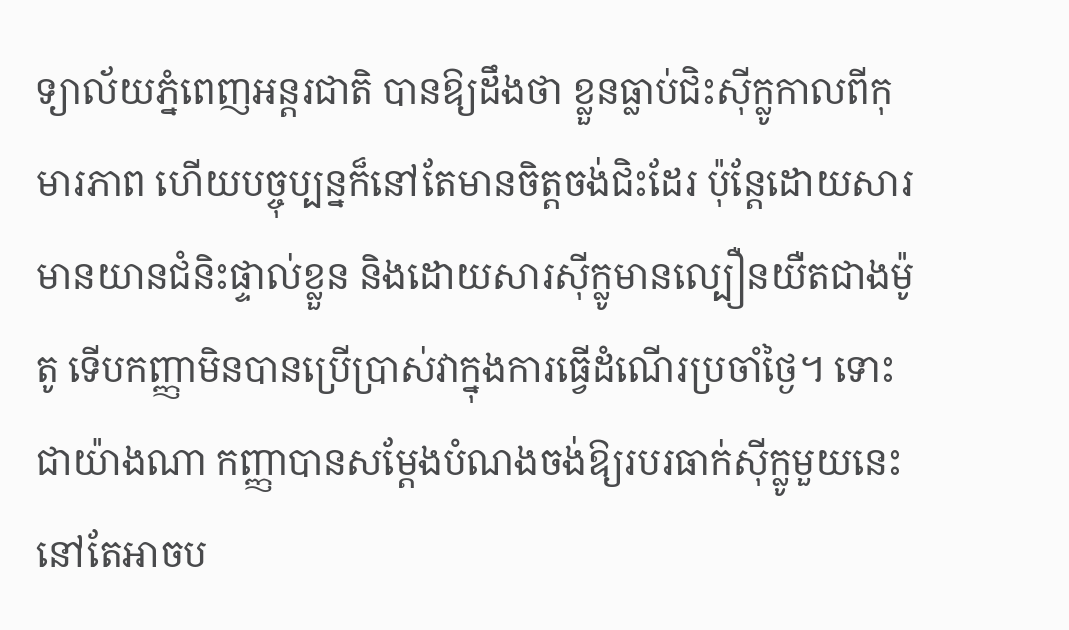ទ្យាល័យភ្នំពេញអន្តរជាតិ បានឱ្យដឹងថា ខ្លួនធ្លាប់ជិះស៊ីក្លូកាលពីកុមារភាព ហើយបច្ចុប្បន្នក៏នៅតែមានចិត្តចង់ជិះដែរ ប៉ុន្តែដោយសារមានយានជំនិះផ្ទាល់ខ្លួន និងដោយសារស៊ីក្លូមានល្បឿនយឺតជាងម៉ូតូ ទើបកញ្ញាមិនបានប្រើប្រាស់វាក្នុងការធ្វើដំណើរប្រចាំថ្ងៃ។ ទោះជាយ៉ាងណា កញ្ញាបានសម្តែងបំណងចង់ឱ្យរបរធាក់ស៊ីក្លូមួយនេះនៅតែអាចប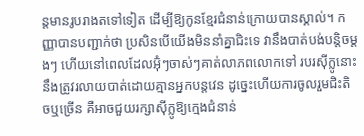ន្តមានរូបរាងតទៅទៀត ដើម្បីឱ្យកូនខ្មែរជំនាន់ក្រោយបានស្គាល់។ កញ្ញាបានបញ្ជាក់ថា ប្រសិនបើយើងមិននាំគ្នាជិះទេ វានឹងបាត់បង់បន្តិចម្តងៗ ហើយនៅពេលដែលអ៊ុំៗចាស់ៗគាត់លាភពលោកទៅ របរស៊ីក្លូនោះនឹងត្រូវរលាយបាត់ដោយគ្មានអ្នកបន្តវេន ដូច្នេះហើយការចូលរួមជិះតិចឬច្រើន គឺអាចជួយរក្សាស៊ីក្លូឱ្យក្មេងជំនាន់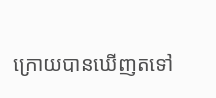ក្រោយបានឃើញតទៅ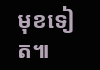មុខទៀត៕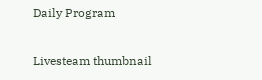Daily Program

Livesteam thumbnail